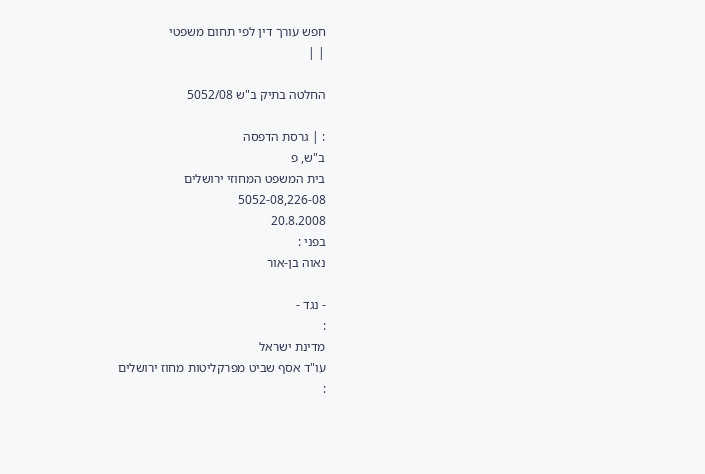חפש עורך דין לפי תחום משפטי
| |

החלטה בתיק ב"ש 5052/08

: | גרסת הדפסה
ב"ש, פ
בית המשפט המחוזי ירושלים
5052-08,226-08
20.8.2008
בפני :
נאוה בן-אור

- נגד -
:
מדינת ישראל
עו"ד אסף שביט מפרקליטות מחוז ירושלים
: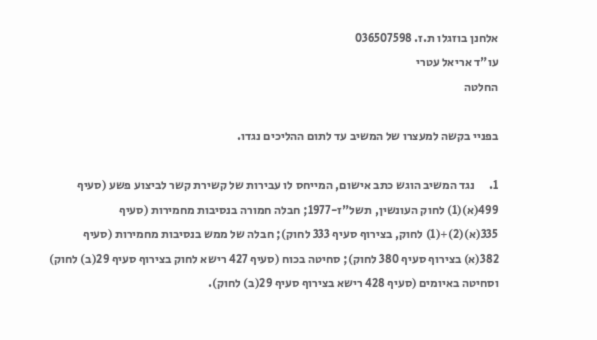אלחנן בוזגלו ת.ז. 036507598
עו"ד אריאל עטרי
החלטה

בפניי בקשה למעצרו של המשיב עד לתום ההליכים נגדו.

1.      נגד המשיב הוגש כתב אישום, המייחס לו עבירות של קשירת קשר לביצוע פשע (סעיף 499(א)(1) לחוק העונשין, תשל"ז-1977; חבלה חמורה בנסיבות מחמירות (סעיף 335(א)(2)+(1) לחוק, בצירוף סעיף 333 לחוק); חבלה של ממש בנסיבות מחמירות (סעיף 382(א) בצירוף סעיף 380 לחוק); סחיטה בכוח (סעיף 427 רישא לחוק בצירוף סעיף 29(ב) לחוק) וסחיטה באיומים (סעיף 428 רישא בצירוף סעיף 29(ב) לחוק).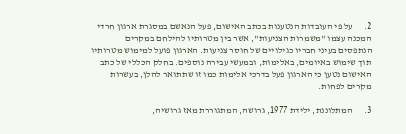2.      על פי העובדות הנטענות בכתב האישום, פעל הנאשם במסגרת ארגון חרדי המכנה עצמו "משמרות הצניעות", אשר בין מטרותיו להילחם במקרים הנתפסים בעיני חבריו כגילויים של חוסר צניעות. הארגון פועל למימוש מטרותיו תוך שימוש באיומים, באלימות, ובמעשי עבירה נוספים. בחלק הכללי של כתב האישום נטען כי הארגון פעל בדרכי אלימות כמו זו שתתואר להלן, בעשרות מקרים לפחות.

3.      המתלוננת, ילידת 1977, גרושה, המתגוררת מאז גרושיה,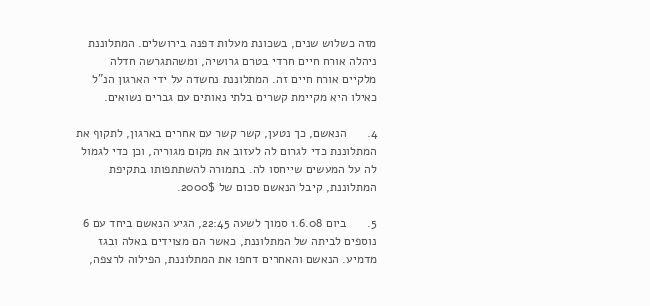מזה כשלוש שנים, בשכונת מעלות דפנה בירושלים. המתלוננת ניהלה אורח חיים חרדי בטרם גרושיה, ומשהתגרשה חדלה מלקיים אורח חיים זה. המתלוננת נחשדה על ידי הארגון הנ"ל כאילו היא מקיימת קשרים בלתי נאותים עם גברים נשואים.

4.      הנאשם, כך נטען, קשר קשר עם אחרים בארגון, לתקוף את המתלוננת כדי לגרום לה לעזוב את מקום מגוריה, וכן כדי לגמול לה על המעשים שייחסו לה. בתמורה להשתתפותו בתקיפת המתלוננת, קיבל הנאשם סכום של 2000$.

5.      ביום 1.6.08 סמוך לשעה 22:45, הגיע הנאשם ביחד עם 6 נוספים לביתה של המתלוננת, כאשר הם מצוידים באלה ובגז מדמיע. הנאשם והאחרים דחפו את המתלוננת, הפילוה לרצפה,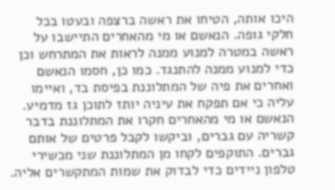היכו אותה, הטיחו את ראשה ברצפה ובעטו בכל חלקי גופה. הנאשם או מי מהאחרים התיישבו על ראשה במטרה למנוע ממנה לראות את המתרחש וכן כדי למנוע ממנה להתנגד. כמו כן, חסמו הנאשם ואחרים את פיה של המתלוננת בפיסת בד, ואיימו עליה כי אם תפקח את עיניה יותז לתוכן גז מדמיע. הנאשם או מי מהאחרים חקרו את המתלוננת בדבר קשריה עם גברים, וביקשו לקבל פרטים של אותם גברים. התוקפים לקחו מן המתלוננת שני מכשירי טלפון ניידים כדי לבדוק את שמות המתקשרים אליה.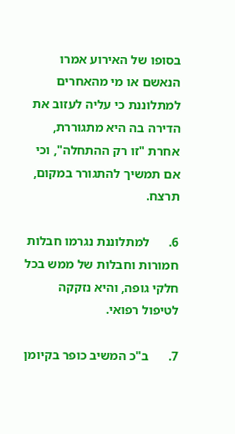בסופו של האירוע אמרו הנאשם או מי מהאחרים למתלוננת כי עליה לעזוב את הדירה בה היא מתגוררת, אחרת "זו רק ההתחלה", וכי אם תמשיך להתגורר במקום, תרצח.

6.      למתלוננת נגרמו חבלות חמורות וחבלות של ממש בכל חלקי גופה, והיא נזקקה לטיפול רפואי.

7.      ב"כ המשיב כופר בקיומן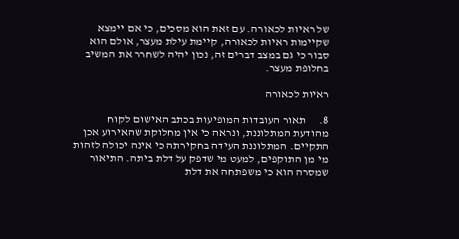של ראיות לכאורה. עם זאת הוא מסכים, כי אם יימצא שקיימות ראיות לכאורה, קיימת עילת מעצר, אולם הוא סבור כי גם במצב דברים זה, נכון יהיה לשחרר את המשיב בחלופת מעצר.

ראיות לכאורה

8.      תאור העובדות המופיעות בכתב האישום לקוח מהודעת המתלוננת, ונראה כי אין מחלוקת שהאירוע אכן התקיים. המתלוננת העידה בחקירתה כי אינה יכולה לזהות מי מן התוקפים, למעט מי שדפק על דלת ביתה. התיאור שמסרה הוא כי משפתחה את דלת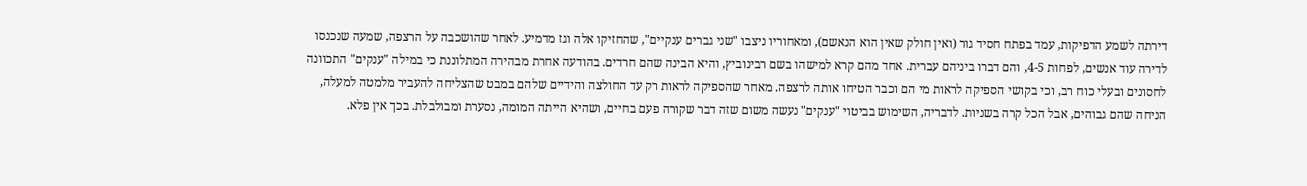דירתה לשמע הדפיקות, עמד בפתח חסיד גור (ואין חולק שאין הוא הנאשם), ומאחוריו ניצבו "שני גברים ענקיים", שהחזיקו אלה וגז מדמיע. לאחר שהושכבה על הרצפה, שמעה שנכנסו לדירה עוד אנשים, לפחות 4-5, והם דברו ביניהם עברית. אחד מהם קרא למישהו בשם רבינוביץ, והיא הבינה שהם חרדים. בהודעה אחרת מבהירה המתלוננת כי במילה "ענקים" התכוונה לחסונים ובעלי כוח רב, וכי בקושי הספיקה לראות מי הם וכבר הטיחו אותה לרצפה. מאחר שהספיקה לראות רק עד החולצה והידיים שלהם במבט שהצליחה להעביר מלמטה למעלה, הניחה שהם גבוהים, אבל הכל קרה בשניות. לדבריה, השימוש בביטוי "ענקים" נעשה משום שזה דבר שקורה פעם בחיים, ושהיא הייתה המומה, נסערת ומבולבלת. בכך אין פלא.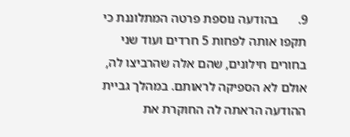9.      בהודעה נוספת פרטה המתלוננת כי תקפו אותה לפחות 5 חרדים ועוד שני בחורים חילונים, שהם אלה שהרביצו לה, אולם לא הספיקה לראותם. במהלך גביית ההודעה הראתה לה החוקרת את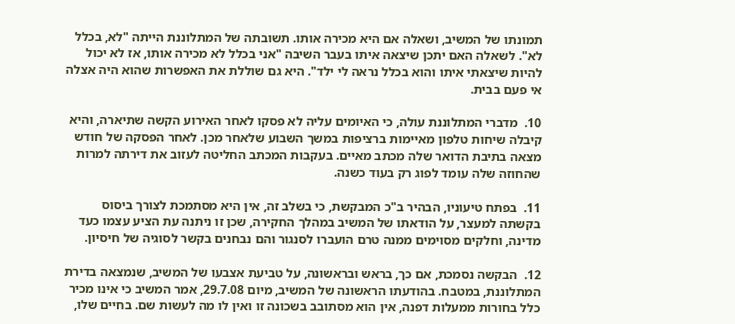תמונתו של המשיב, ושאלה אם היא מכירה אותו. תשובתה של המתלוננת הייתה "לא, בכלל לא". לשאלה האם יתכן שיצאה איתו בעבר השיבה "אני בכלל לא מכירה אותו, אז לא יכול להיות שיצאתי איתו והוא בכלל נראה לי ילד". היא גם שוללת את האפשרות שהוא היה אצלה אי פעם בבית.

10.  מדברי המתלוננת עולה, כי האיומים עליה לא פסקו לאחר האירוע הקשה שתיארה, והיא קיבלה שיחות טלפון מאיימות ברציפות במשך השבוע שלאחר מכן. לאחר הפסקה של חודש מצאה בתיבת הדואר שלה מכתב מאיים. בעקבות המכתב החליטה לעזוב את דירתה למרות שהחוזה שלה עומד לפוג רק בעוד כשנה.

11.  בפתח טיעוניו, הבהיר ב"כ המבקשת, כי בשלב זה, אין היא מסתמכת לצורך ביסוס בקשתה למעצר, על הודאתו של המשיב במהלך החקירה, שכן זו ניתנה עת הציע עצמו כעד מדינה, וחלקים מסוימים ממנה טרם הועברו לסנגור והם נבחנים בקשר לסוגיה של חיסיון.

12.  הבקשה נסמכת, אם כך, בראש ובראשונה, על טביעת אצבעו של המשיב, שנמצאה בדירת המתלוננת, במטבח. בהודעתו הראשונה של המשיב, מיום 29.7.08, אמר המשיב כי אינו מכיר כלל בחורות ממעלות דפנה, אין הוא מסתובב בשכונה זו ואין לו מה לעשות שם. בחיים שלו,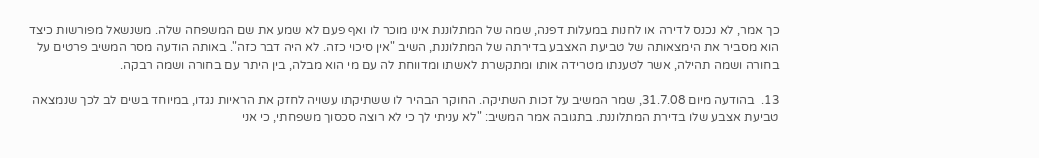כך אמר, לא נכנס לדירה או לחנות במעלות דפנה, שמה של המתלוננת אינו מוכר לו ואף פעם לא שמע את שם המשפחה שלה. משנשאל מפורשות כיצד הוא מסביר את הימצאותה של טביעת האצבע בדירתה של המתלוננת, השיב "אין סיכוי כזה. לא היה דבר כזה". באותה הודעה מסר המשיב פרטים על בחורה ושמה תהילה, אשר לטענתו מטרידה אותו ומתקשרת לאשתו ומדווחת לה עם מי הוא מבלה, בין היתר עם בחורה ושמה רבקה.

13.  בהודעה מיום 31.7.08, שמר המשיב על זכות השתיקה. החוקר הבהיר לו ששתיקתו עשויה לחזק את הראיות נגדו, במיוחד בשים לב לכך שנמצאה טביעת אצבע שלו בדירת המתלוננת. בתגובה אמר המשיב: "לא עניתי לך כי לא רוצה סכסוך משפחתי, כי אני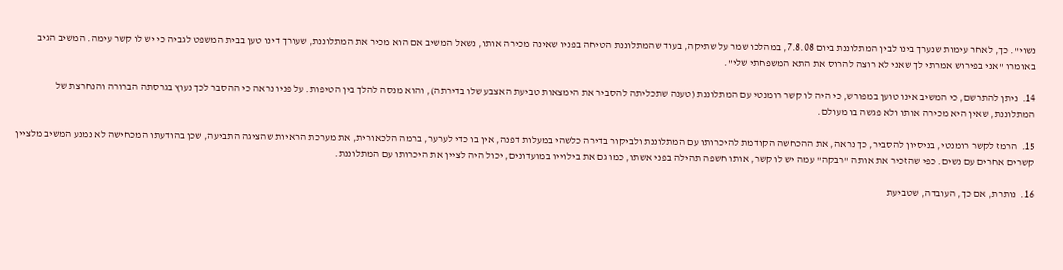נשוי". כך, לאחר עימות שנערך בינו לבין המתלוננת ביום 7.8.08, במהלכו שמר על שתיקה, בעוד שהמתלוננת הטיחה בפניו שאינה מכירה אותו, נשאל המשיב אם הוא מכיר את המתלוננת, שעורך דינו טען בבית המשפט לגביה כי יש לו קשר עימה. המשיב הגיב באומרו "אני בפירוש אמרתי לך שאני לא רוצה להרוס את התא המשפחתי שלי".

14.  ניתן להתרשם, כי המשיב אינו טוען במפורש, כי היה לו קשר רומנטי עם המתלוננת (טענה שתכליתה להסביר את הימצאות טביעת האצבע שלו בדירתה), והוא מנסה להלך בין הטיפות. על פניו נראה כי ההסבר לכך נעוץ בגרסתה הברורה והנחרצת של המתלוננת, שאין היא מכירה אותו ולא פגשה בו מעולם.

15.  הרמז לקשר רומנטי, בניסיון להסביר, כך נראה, את ההכחשה הקודמת להיכרותו עם המתלוננת ולביקור בדירה כלשהי במעלות דפנה, אין בו כדי לערער, ברמה הלכאורית, את מערכת הראיות שהציגה התביעה, שכן בהודעתו המכחישה לא נמנע המשיב מלציין קשרים אחרים עם נשים. כפי שהזכיר את אותה "רבקה" עמה יש לו קשר, אותו חשפה תהילה בפני אשתו, כמו גם את בילוייו במועדונים, יכול היה לציין את היכרותו עם המתלוננת.

16.  נותרת, אם כך, העובדה, שטביעת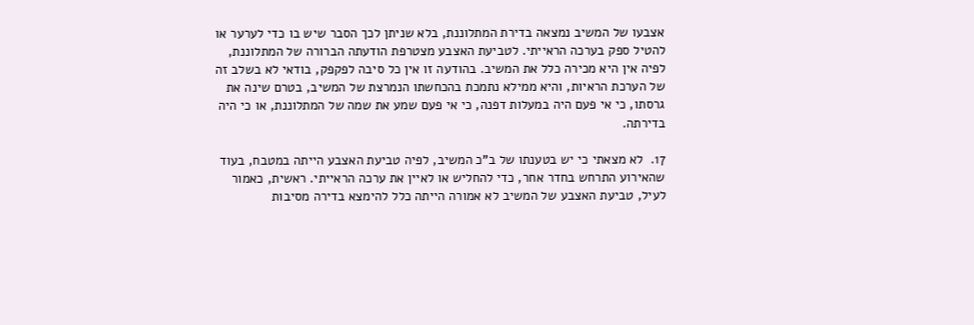אצבעו של המשיב נמצאה בדירת המתלוננת, בלא שניתן לכך הסבר שיש בו כדי לערער או להטיל ספק בערכה הראייתי. לטביעת האצבע מצטרפת הודעתה הברורה של המתלוננת, לפיה אין היא מכירה כלל את המשיב. בהודעה זו אין כל סיבה לפקפק, בודאי לא בשלב זה של הערכת הראיות, והיא ממילא נתמכת בהכחשתו הנמרצת של המשיב, בטרם שינה את גרסתו, כי אי פעם היה במעלות דפנה, כי אי פעם שמע את שמה של המתלוננת, או כי היה בדירתה.

17.  לא מצאתי כי יש בטענתו של ב"כ המשיב, לפיה טביעת האצבע הייתה במטבח, בעוד שהאירוע התרחש בחדר אחר, כדי להחליש או לאיין את ערכה הראייתי. ראשית, כאמור לעיל, טביעת האצבע של המשיב לא אמורה הייתה כלל להימצא בדירה מסיבות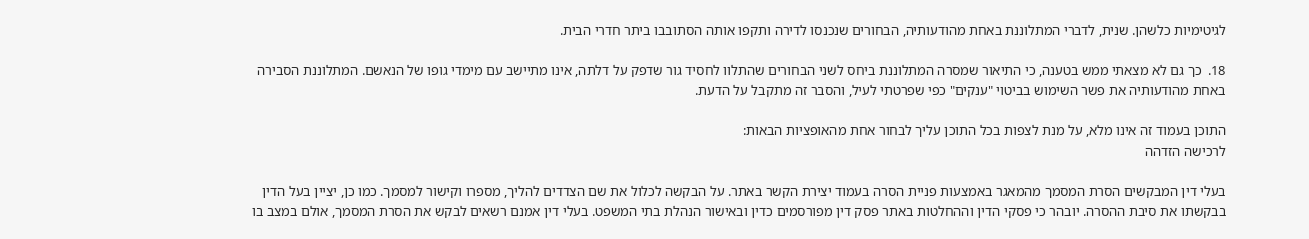לגיטימיות כלשהן. שנית, לדברי המתלוננת באחת מהודעותיה, הבחורים שנכנסו לדירה ותקפו אותה הסתובבו ביתר חדרי הבית.

18.  כך גם לא מצאתי ממש בטענה, כי התיאור שמסרה המתלוננת ביחס לשני הבחורים שהתלוו לחסיד גור שדפק על דלתה, אינו מתיישב עם מימדי גופו של הנאשם. המתלוננת הסבירה באחת מהודעותיה את פשר השימוש בביטוי "ענקים" כפי שפרטתי לעיל, והסבר זה מתקבל על הדעת.

התוכן בעמוד זה אינו מלא, על מנת לצפות בכל התוכן עליך לבחור אחת מהאופציות הבאות:
לרכישה הזדהה

בעלי דין המבקשים הסרת המסמך מהמאגר באמצעות פניית הסרה בעמוד יצירת הקשר באתר. על הבקשה לכלול את שם הצדדים להליך, מספרו וקישור למסמך. כמו כן, יציין בעל הדין בבקשתו את סיבת ההסרה. יובהר כי פסקי הדין וההחלטות באתר פסק דין מפורסמים כדין ובאישור הנהלת בתי המשפט. בעלי דין אמנם רשאים לבקש את הסרת המסמך, אולם במצב בו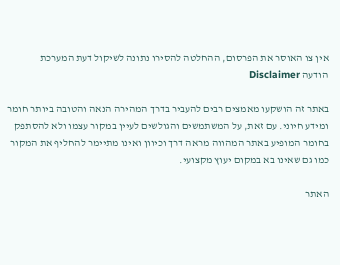אין צו האוסר את הפרסום, ההחלטה להסירו נתונה לשיקול דעת המערכת
הודעה Disclaimer

באתר זה הושקעו מאמצים רבים להעביר בדרך המהירה הנאה והטובה ביותר חומר ומידע חיוני. עם זאת, על המשתמשים והגולשים לעיין במקור עצמו ולא להסתפק בחומר המופיע באתר המהווה מראה דרך וכיוון ואינו מתיימר להחליף את המקור כמו גם שאינו בא במקום יעוץ מקצועי.

האתר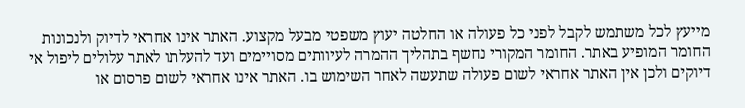מייעץ לכל משתמש לקבל לפני כל פעולה או החלטה יעוץ משפטי מבעל מקצוע. האתר אינו אחראי לדיוק ולנכונות החומר המופיע באתר. החומר המקורי נחשף בתהליך ההמרה לעיוותים מסויימים ועד להעלתו לאתר עלולים ליפול אי דיוקים ולכן אין האתר אחראי לשום פעולה שתעשה לאחר השימוש בו. האתר אינו אחראי לשום פרסום או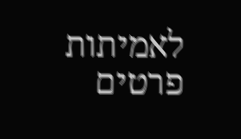לאמיתות פרטים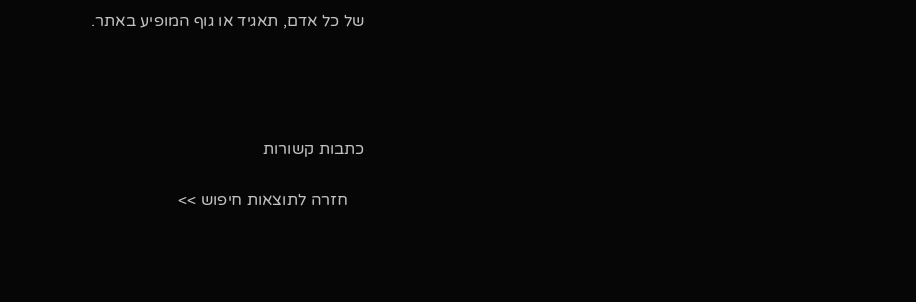של כל אדם, תאגיד או גוף המופיע באתר.




כתבות קשורות

    חזרה לתוצאות חיפוש >>